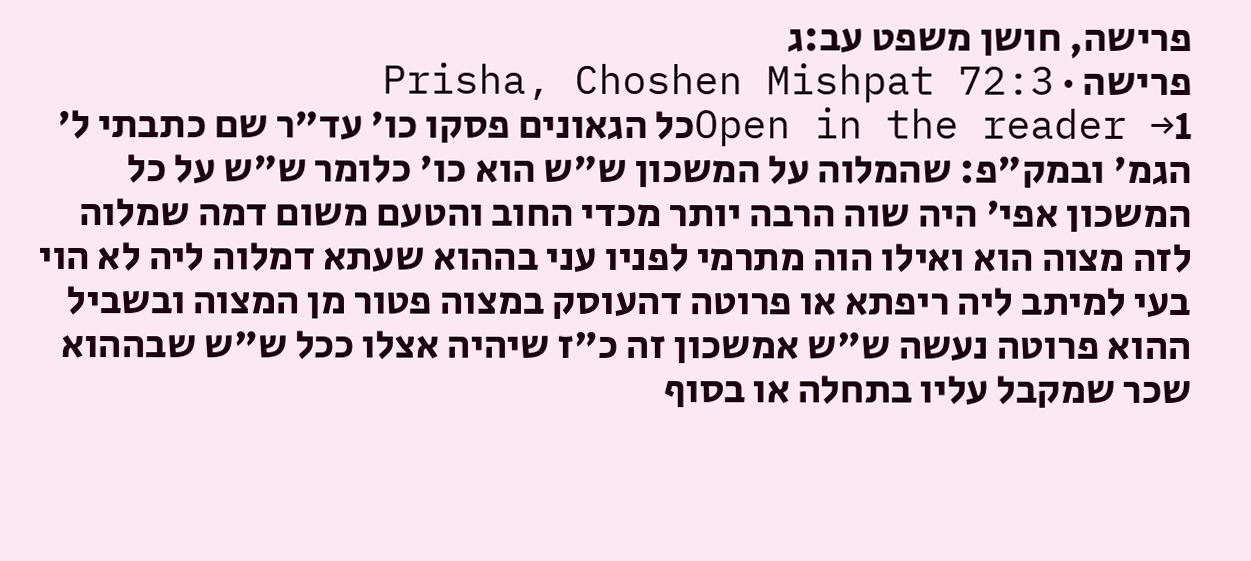פרישה, חושן משפט עב:ג
פרישה · Prisha, Choshen Mishpat 72:3
Open in the reader →1כל הגאונים פסקו כו' עד"ר שם כתבתי ל' הגמ' ובמק"פ: שהמלוה על המשכון ש"ש הוא כו' כלומר ש"ש על כל המשכון אפי' היה שוה הרבה יותר מכדי החוב והטעם משום דמה שמלוה לזה מצוה הוא ואילו הוה מתרמי לפניו עני בההוא שעתא דמלוה ליה לא הוי בעי למיתב ליה ריפתא או פרוטה דהעוסק במצוה פטור מן המצוה ובשביל ההוא פרוטה נעשה ש"ש אמשכון זה כ"ז שיהיה אצלו ככל ש"ש שבההוא שכר שמקבל עליו בתחלה או בסוף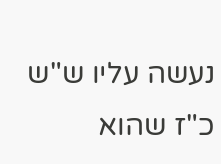נעשה עליו ש"ש כ"ז שהוא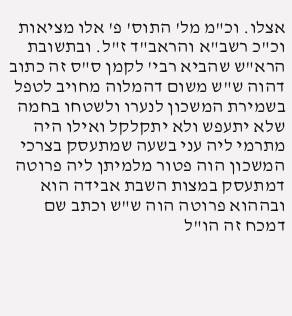אצלו. וכ"מ מל' התוס' פ' אלו מציאות וכ"כ רשב"א והראב"ד ז"ל. ובתשובת הרא"ש שהביא רבי' לקמן ס"ס זה כתוב דהוה ש"ש משום דהמלוה מחויב לטפל בשמירת המשכון לנערו ולשטחו בחמה שלא יתעפש ולא יתקלקל ואילו היה מתרמי ליה עני בשעה שמתעסק בצרכי המשכון הוה פטור מלמיתן ליה פרוטה דמתעסק במצות השבת אבידה הוא ובההוא פרוטה הוה ש"ש וכתב שם דמכח זה הו"ל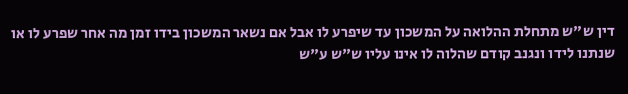דין ש"ש מתחלת ההלואה על המשכון עד שיפרע לו אבל אם נשאר המשכון בידו זמן מה אחר שפרע לו או שנתנו לידו ונגנב קודם שהלוה לו אינו עליו ש"ש ע"ש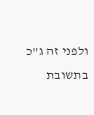ולפני זה ג"כ בתשובת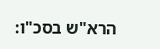הרא"ש בסכ"ו: